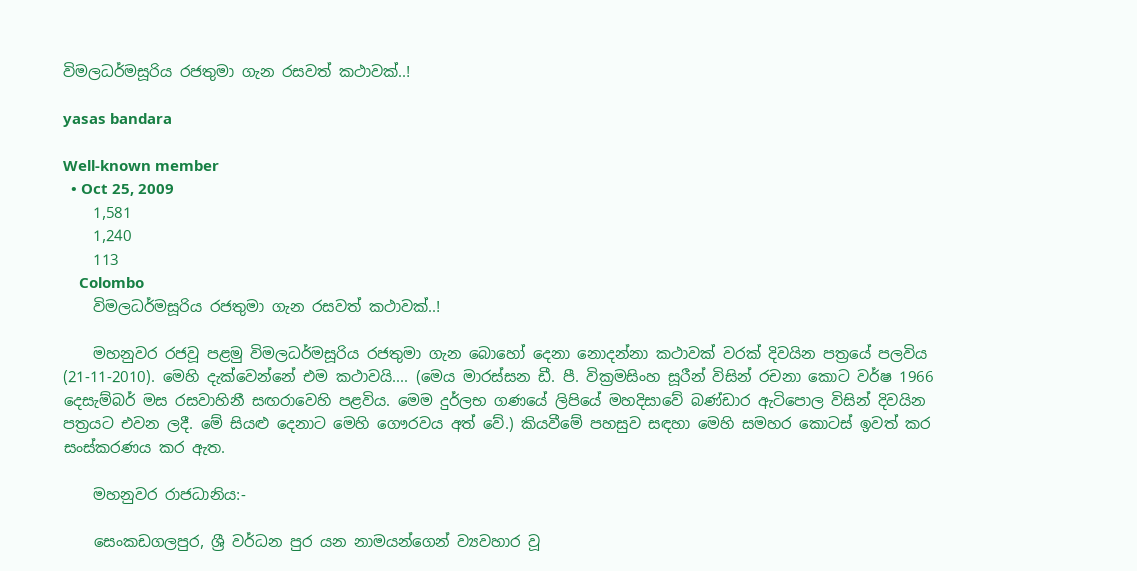විමලධර්මසූරිය රජතුමා ගැන රසවත් කථාවක්..!

yasas bandara

Well-known member
  • Oct 25, 2009
    1,581
    1,240
    113
    Colombo
    විමලධර්මසූරිය රජතුමා ගැන රසවත් කථාවක්..!

    මහනුවර රජවූ පළමු විමලධර්මසූරිය රජතුමා ගැන බොහෝ දෙනා නොදන්නා කථාවක් වරක් දිවයින පත්‍රයේ පලවිය (21-11-2010). මෙහි දැක්වෙන්නේ එම කථාවයි.... (මෙය මාරස්‌සන ඩී. පී. වික්‍රමසිංහ සූරීන් විසින් රචනා කොට වර්ෂ 1966 දෙසැම්බර් මස රසවාහිනී සඟරාවෙහි පළවිය. මෙම දුර්ලභ ගණයේ ලිපියේ මහදිසාවේ බණ්‌ඩාර ඇටිපොල විසින් දිවයින පත්‍රයට එවන ලදී. මේ සියළු දෙනාට මෙහි ගෞරවය අත් වේ.) කියවීමේ පහසුව සඳහා මෙහි සමහර කොටස් ඉවත් කර සංස්කරණය කර ඇත.

    මහනුවර රාජධානිය:-

    සෙංකඩගලපුර, ශ්‍රී වර්ධන පුර යන නාමයන්ගෙන් ව්‍යවහාර වූ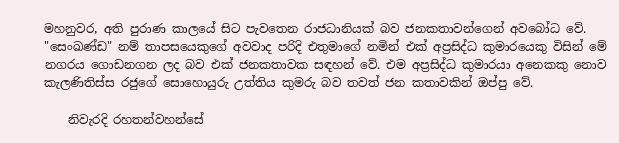මහනුවර, අති පුරාණ කාලයේ සිට පැවතෙන රාජධානියක්‌ බව ජනකතාවන්ගෙන් අවබෝධ වේ. "සෙංඛණ්‌ඩ" නම් තාපසයෙකුගේ අවවාද පරිදි එතුමාගේ නමින් එක්‌ අප්‍රසිද්ධ කුමාරයෙකු විසින් මේ නගරය ගොඩනගන ලද බව එක්‌ ජනකතාවක සඳහන් වේ. එම අප්‍රසිද්ධ කුමාරයා අනෙකකු නොව කැලණිතිස්‌ස රජුගේ සොහොයුරු උත්තිය කුමරු බව තවත් ජන කතාවකින් ඔප්පු වේ.

    නිවැරදි රහතන්වහන්සේ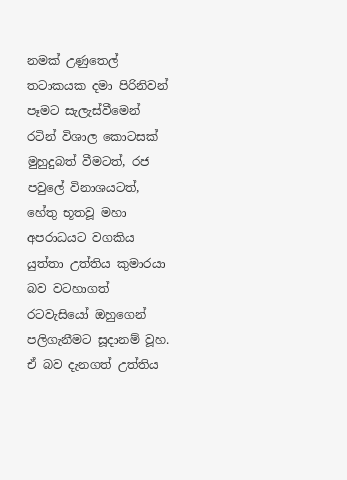නමක්‌ උණුතෙල් තටාකයක දමා පිරිනිවන් පෑමට සැලැස්‌වීමෙන් රටින් විශාල කොටසක්‌ මුහුදුබත් වීමටත්, රජ පවුලේ විනාශයටත්, හේතු භූතවූ මහා අපරාධයට වගකිය යුත්තා උත්තිය කුමාරයා බව වටහාගත් රටවැසියෝ ඔහුගෙන් පලිගැනීමට සූදානම් වූහ. ඒ බව දැනගත් උත්තිය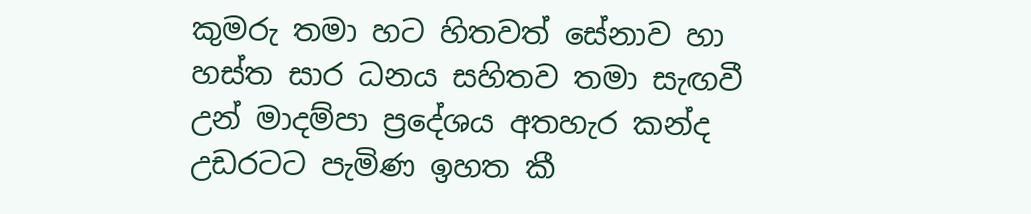කුමරු තමා හට හිතවත් සේනාව හා හස්‌ත සාර ධනය සහිතව තමා සැඟවී උන් මාදම්පා ප්‍රදේශය අතහැර කන්ද උඩරටට පැමිණ ඉහත කී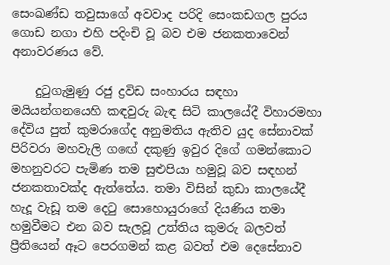සෙංඛණ්‌ඩ තවුසාගේ අවවාද පරිදි සෙංකඩගල පුරය ගොඩ නගා එහි පදිංචි වූ බව එම ජනකතාවෙන් අනාවරණය වේ.

    දුටුගැමුණු රජු ද්‍රවිඩ සංහාරය සඳහා මයියන්ගනයෙහි කඳවුරු බැඳ සිටි කාලයේදී විහාරමහා දේවිය පුත් කුමරාගේද අනුමතිය ඇතිව යුද සේනාවක්‌ පිරිවරා මහවැලි ගඟේ දකුණු ඉවුර දිගේ ගමන්කොට මහනුවරට පැමිණ තම සුළුපියා හමුවූ බව සඳහන් ජනකතාවක්‌ද ඇත්තේය. තමා විසින් කුඩා කාලයේදී හැදූ වැඩූ තම දෙටු සොහොයුරාගේ දියණිය තමා හමුවීමට එන බව සැලවූ උත්තිය කුමරු බලවත් ප්‍රීතියෙන් ඈට පෙරගමන් කළ බවත් එම දෙසේනාව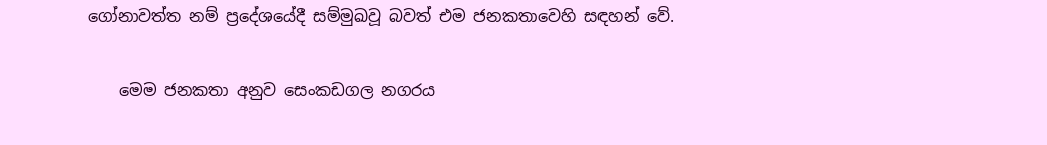ගෝනාවත්ත නම් ප්‍රදේශයේදී සම්මුඛවූ බවත් එම ජනකතාවෙහි සඳහන් වේ.

    මෙම ජනකතා අනුව සෙංකඩගල නගරය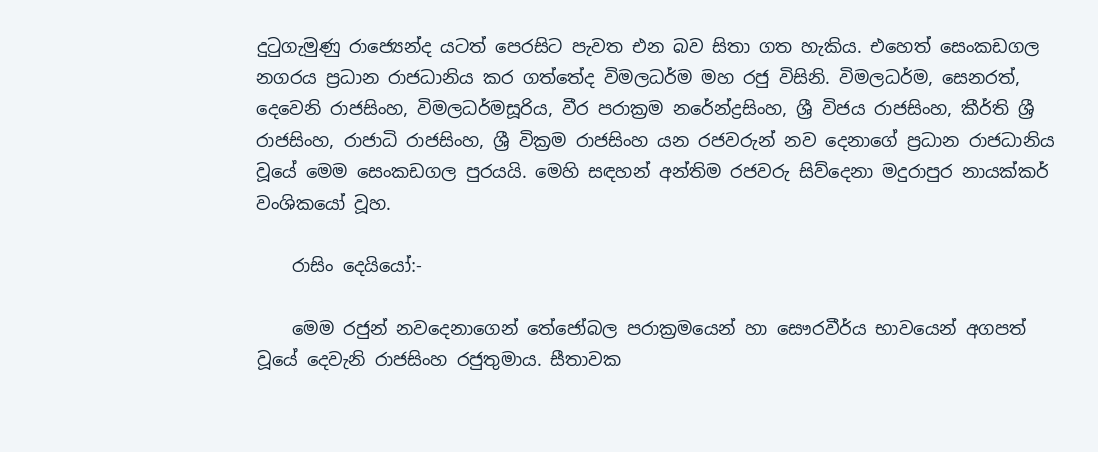දුටුගැමුණු රාජ්‍යෙන්ද යටත් පෙරසිට පැවත එන බව සිතා ගත හැකිය. එහෙත් සෙංකඩගල නගරය ප්‍රධාන රාජධානිය කර ගත්තේද විමලධර්ම මහ රජු විසිනි. විමලධර්ම, සෙනරත්, දෙවෙනි රාජසිංහ, විමලධර්මසූරිය, වීර පරාක්‍රම නරේන්ද්‍රසිංහ, ශ්‍රී විජය රාජසිංහ, කීර්ති ශ්‍රී රාජසිංහ, රාජාධි රාජසිංහ, ශ්‍රී වික්‍රම රාජසිංහ යන රජවරුන් නව දෙනාගේ ප්‍රධාන රාජධානිය වූයේ මෙම සෙංකඩගල පුරයයි. මෙහි සඳහන් අන්තිම රජවරු සිව්දෙනා මදුරාපුර නායක්‌කර් වංශිකයෝ වූහ.

    රාසිං දෙයියෝ:-

    මෙම රජුන් නවදෙනාගෙන් තේජෝබල පරාක්‍රමයෙන් හා සෞරවීර්ය භාවයෙන් අගපත් වූයේ දෙවැනි රාජසිංහ රජුතුමාය. සීතාවක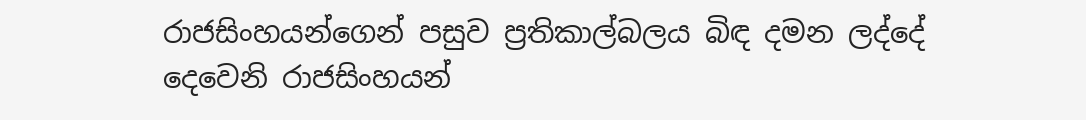රාජසිංහයන්ගෙන් පසුව ප්‍රතිකාල්බලය බිඳ දමන ලද්දේ දෙවෙනි රාජසිංහයන්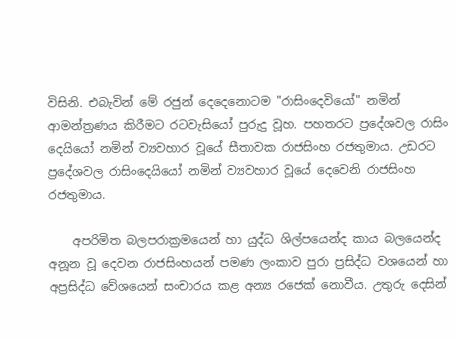විසිනි. එබැවින් මේ රජුන් දෙදෙනොටම "රාසිංදෙවියෝ" නමින් ආමන්ත්‍රණය කිරීමට රටවැසියෝ පුරුදු වූහ. පහතරට ප්‍රදේශවල රාසිං දෙයියෝ නමින් ව්‍යවහාර වූයේ සීතාවක රාජසිංහ රජතුමාය. උඩරට ප්‍රදේශවල රාසිංදෙයියෝ නමින් ව්‍යවහාර වූයේ දෙවෙනි රාජසිංහ රජතුමාය.

    අපරිමිත බලපරාක්‍රමයෙන් හා යුද්ධ ශිල්පයෙන්ද කාය බලයෙන්ද අනූන වූ දෙවන රාජසිංහයන් පමණ ලංකාව පුරා ප්‍රසිද්ධ වශයෙන් හා අප්‍රසිද්ධ වේශයෙන් සංචාරය කළ අන්‍ය රජෙක්‌ නොවීය. උතුරු දෙසින්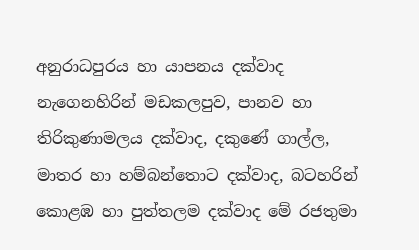අනුරාධපුරය හා යාපනය දක්‌වාද නැගෙනහිරින් මඩකලපුව, පානව හා තිරිකුණාමලය දක්‌වාද, දකුණේ ගාල්ල, මාතර හා හම්බන්තොට දක්‌වාද, බටහරින් කොළඹ හා පුත්තලම දක්‌වාද මේ රජතුමා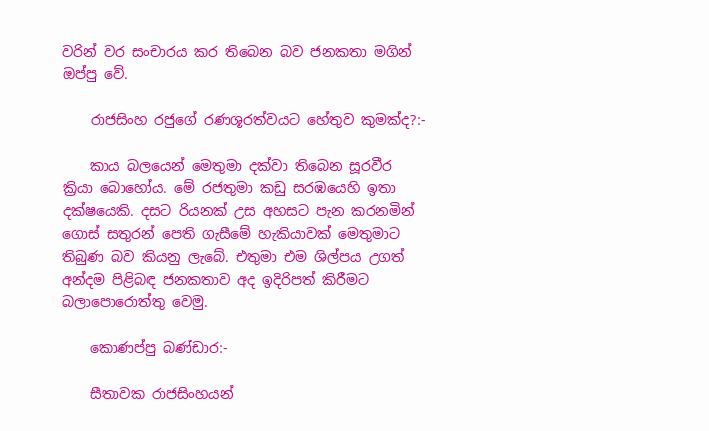වරින් වර සංචාරය කර තිබෙන බව ජනකතා මගින් ඔප්පු වේ.

    රාජසිංහ රජුගේ රණශූරත්වයට හේතුව කුමක්ද?:-

    කාය බලයෙන් මෙතුමා දක්‌වා තිබෙන සූරවීර ක්‍රියා බොහෝය. මේ රජතුමා කඩු සරඹයෙහි ඉතා දක්‌ෂයෙකි. දසට රියනක්‌ උස අහසට පැන කරනමින් ගොස්‌ සතුරන් පෙති ගැසීමේ හැකියාවක්‌ මෙතුමාට තිබුණ බව කියනු ලැබේ. එතුමා එම ශිල්පය උගත් අන්දම පිළිබඳ ජනකතාව අද ඉදිරිපත් කිරීමට බලාපොරොත්තු වෙමු.

    කොණප්පු බණ්‌ඩාර:-

    සීතාවක රාජසිංහයන්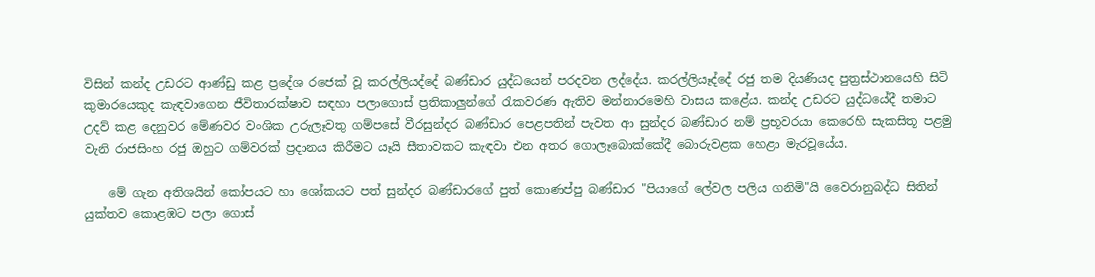විසින් කන්ද උඩරට ආණ්‌ඩු කළ ප්‍රදේශ රජෙක්‌ වූ කරල්ලියද්දේ බණ්‌ඩාර යුද්ධයෙන් පරදවන ලද්දේය. කරල්ලියෑද්දේ රජු තම දියණියද පුත්‍රස්‌ථානයෙහි සිටි කුමාරයෙකුද කැඳවාගෙන ජීවිතාරක්‌ෂාව සඳහා පලාගොස්‌ ප්‍රතිකාලුන්ගේ රැකවරණ ඇතිව මන්නාරමෙහි වාසය කළේය. කන්ද උඩරට යුද්ධයේදී තමාට උදව් කළ දෙනුවර මේණවර වංශික උරුලෑවතු ගම්පසේ වීරසුන්දර බණ්‌ඩාර පෙළපතින් පැවත ආ සුන්දර බණ්‌ඩාර නම් ප්‍රභූවරයා කෙරෙහි සැකසිතූ පළමු වැනි රාජසිංහ රජු ඔහුට ගම්වරක්‌ ප්‍රදානය කිරීමට යෑයි සීතාවකට කැඳවා එන අතර ගොලෑබොක්‌කේදී බොරුවළක හෙළා මැරවූයේය.

    මේ ගැන අතිශයින් කෝපයට හා ශෝකයට පත් සුන්දර බණ්‌ඩාරගේ පුත් කොණප්පු බණ්‌ඩාර "පියාගේ ලේවල පලිය ගනිමි"යි වෛරානුබද්ධ සිතින් යුක්‌තව කොළඹට පලා ගොස්‌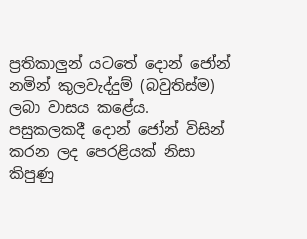ප්‍රතිකාලුන් යටතේ දොන් ජෝන් නමින් කුලවැද්දුම් (බවුතිස්‌ම) ලබා වාසය කළේය. පසුකලකදී දොන් ජෝන් විසින් කරන ලද පෙරළියක්‌ නිසා කිපුණු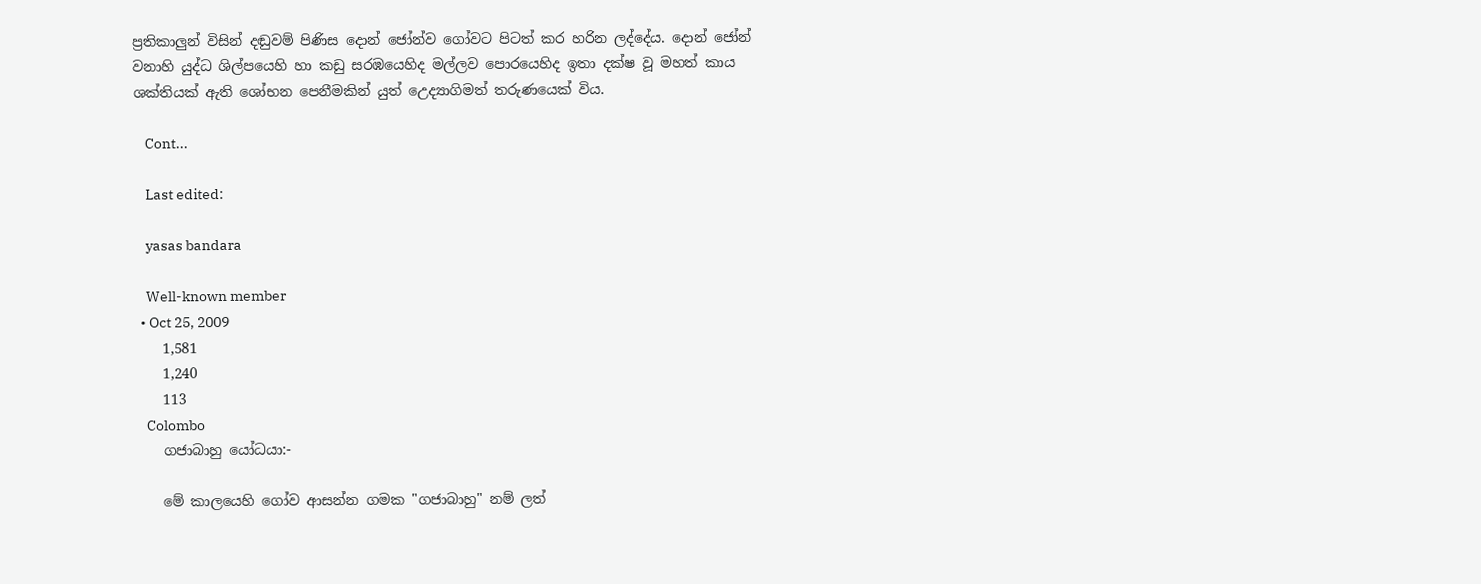ප්‍රතිකාලුන් විසින් දඬුවම් පිණිස දොන් ජෝන්ව ගෝවට පිටත් කර හරින ලද්දේය. දොන් ජෝන් වනාහි යුද්ධ ශිල්පයෙහි හා කඩු සරඹයෙහිද මල්ලව පොරයෙහිද ඉතා දක්‌ෂ වූ මහත් කාය ශක්‌තියක්‌ ඇති ශෝභන පෙනීමකින් යුත් උෙද්‍යාගිමත් තරුණයෙක්‌ විය.

    Cont...

    Last edited:

    yasas bandara

    Well-known member
  • Oct 25, 2009
    1,581
    1,240
    113
    Colombo
    ගජාබාහු යෝධයා:-

    මේ කාලයෙහි ගෝව ආසන්න ගමක "ගජාබාහු" නම් ලත්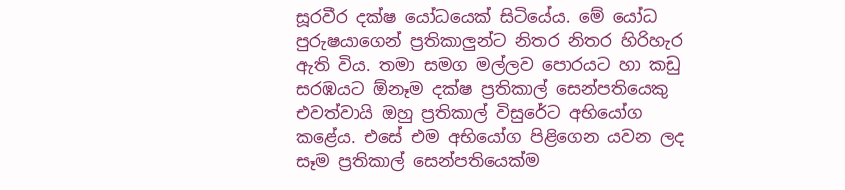සූරවීර දක්‌ෂ යෝධයෙක්‌ සිටියේය. මේ යෝධ පුරුෂයාගෙන් ප්‍රතිකාලුන්ට නිතර නිතර හිරිහැර ඇති විය. තමා සමග මල්ලව පොරයට හා කඩු සරඹයට ඕනෑම දක්‌ෂ ප්‍රතිකාල් සෙන්පතියෙකු එවත්වායි ඔහු ප්‍රතිකාල් විසුරේට අභියෝග කළේය. එසේ එම අභියෝග පිළිගෙන යවන ලද සෑම ප්‍රතිකාල් සෙන්පතියෙක්‌ම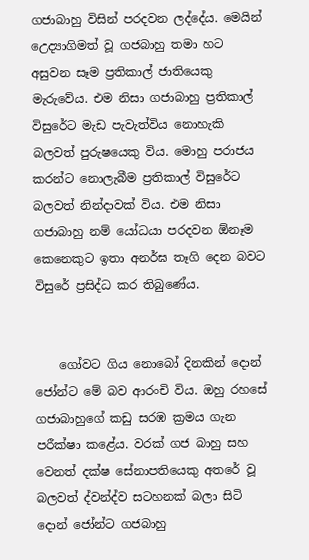ගජාබාහු විසින් පරදවන ලද්දේය. මෙයින් උෙද්‍යාගිමත් වූ ගජබාහු තමා හට අසුවන සෑම ප්‍රතිකාල් ජාතියෙකු මැරුවේය. එම නිසා ගජාබාහු ප්‍රතිකාල් විසුරේට මැඩ පැවැත්විය නොහැකි බලවත් පුරුෂයෙකු විය. මොහු පරාජය කරන්ට නොලැබීම ප්‍රතිකාල් විසුරේට බලවත් නින්දාවක්‌ විය. එම නිසා ගජාබාහු නම් යෝධයා පරදවන ඕනෑම කෙනෙකුට ඉතා අනර්ඝ තෑගි දෙන බවට විසුරේ ප්‍රසිද්ධ කර තිබුණේය.


    ගෝවට ගිය නොබෝ දිනකින් දොන් ජෝන්ට මේ බව ආරංචි විය. ඔහු රහසේ ගජාබාහුගේ කඩු සරඹ ක්‍රමය ගැන පරීක්‌ෂා කළේය. වරක්‌ ගජ බාහු සහ වෙනත් දක්‌ෂ සේනාපතියෙකු අතරේ වූ බලවත් ද්වන්ද්ව සටහනක්‌ බලා සිටි දොන් ජෝන්ට ගජබාහු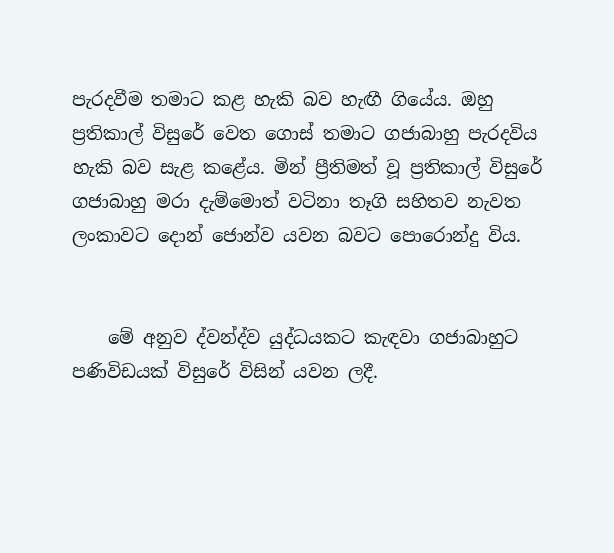පැරදවීම තමාට කළ හැකි බව හැඟී ගියේය. ඔහු ප්‍රතිකාල් විසුරේ වෙත ගොස්‌ තමාට ගජාබාහු පැරදවිය හැකි බව සැළ කළේය. මින් ප්‍රීතිමත් වූ ප්‍රතිකාල් විසුරේ ගජාබාහු මරා දැම්මොත් වටිනා තෑගි සහිතව නැවත ලංකාවට දොන් ජොන්ව යවන බවට පොරොන්දු විය.


    මේ අනුව ද්වන්ද්ව යුද්ධයකට කැඳවා ගජාබාහුට පණිවිඩයක්‌ විසුරේ විසින් යවන ලදී.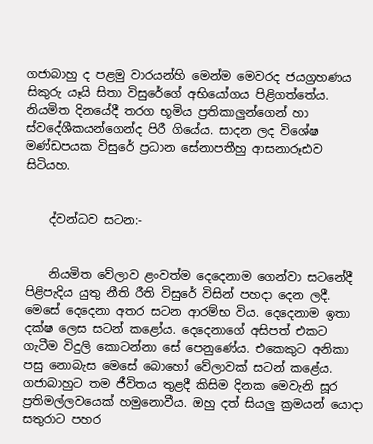ගජාබාහු ද පළමු වාරයන්හි මෙන්ම මෙවරද ජයග්‍රහණය සිකුරු යෑයි සිතා විසුරේගේ අභියෝගය පිළිගත්තේය. නියමිත දිනයේදී තරග භූමිය ප්‍රතිකාලුන්ගෙන් හා ස්‌වදේශීකයන්ගෙන්ද පිරී ගියේය. සාදන ලද විශේෂ මණ්‌ඩපයක විසුරේ ප්‍රධාන සේනාපතීහු ආසනාරූඪව සිටියහ.


    ද්වන්ධව සටන:-


    නියමිත වේලාව ළංවත්ම දෙදෙනාම ගෙන්වා සටනේදී පිළිපැදිය යුතු නීති රීති විසුරේ විසින් පහදා දෙන ලදී. මෙසේ දෙදෙනා අතර සටන ආරම්භ විය. දෙදෙනාම ඉතා දක්‌ෂ ලෙස සටන් කළෝය. දෙදෙනාගේ අසිපත් එකට ගැටීම විදුලි කොටන්නා සේ පෙනුණේය. එකෙකුට අනිකා පසු නොබැස මෙසේ බොහෝ වේලාවක්‌ සටන් කළේය. ගජාබාහුට තම ජීවිතය තුළදී කිසිම දිනක මෙවැනි සූර ප්‍රතිමල්ලවයෙක්‌ හමුනොවීය. ඔහු දත් සියලු ක්‍රමයන් යොදා සතුරාට පහර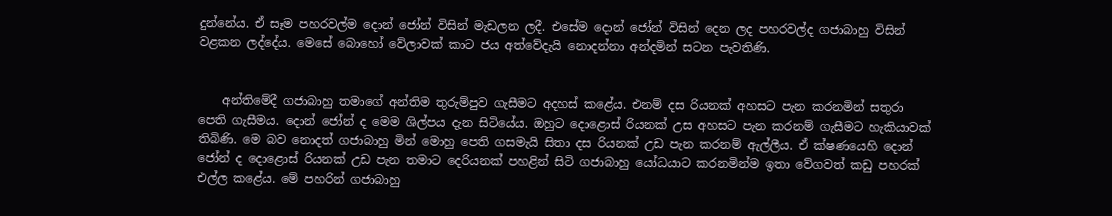දුන්නේය. ඒ සෑම පහරවල්ම දොන් ජෝන් විසින් මැඩලන ලදී. එසේම දොන් ජෝන් විසින් දෙන ලද පහරවල්ද ගජාබාහු විසින් වළකන ලද්දේය. මෙසේ බොහෝ වේලාවක්‌ කාට ජය අත්වේදැයි නොදන්නා අන්දමින් සටන පැවතිණි.


    අන්තිමේදී ගජාබාහු තමාගේ අන්තිම තුරුම්පුව ගැසීමට අදහස්‌ කළේය. එනම් දස රියනක්‌ අහසට පැන කරනමින් සතුරා පෙති ගැසීමය. දොන් ජෝන් ද මෙම ශිල්පය දැන සිටියේය. ඔහුට දොළොස්‌ රියනක්‌ උස අහසට පැන කරනම් ගැසීමට හැකියාවක්‌ තිබිණි. මෙ බව නොදත් ගජාබාහු මින් මොහු පෙති ගසමැයි සිතා දස රියනක්‌ උඩ පැන කරනම් ඇල්ලීය. ඒ ක්‌ෂණයෙහි දොන් ජෝන් ද දොළොස්‌ රියනක්‌ උඩ පැන තමාට දෙරියනක්‌ පහළින් සිටි ගජාබාහු යෝධයාට කරනමින්ම ඉතා වේගවත් කඩු පහරක්‌ එල්ල කළේය. මේ පහරින් ගජාබාහු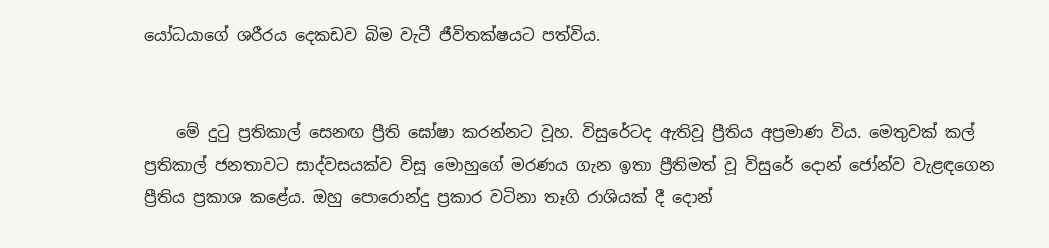යෝධයාගේ ශරීරය දෙකඩව බිම වැටී ජීවිතක්‌ෂයට පත්විය.


    මේ දුටු ප්‍රතිකාල් සෙනඟ ප්‍රීති ඝෝෂා කරන්නට වූහ. විසුරේටද ඇතිවූ ප්‍රීතිය අප්‍රමාණ විය. මෙතුවක්‌ කල් ප්‍රතිකාල් ජනතාවට සාද්වසයක්‌ව විසූ මොහුගේ මරණය ගැන ඉතා ප්‍රීතිමත් වූ විසුරේ දොන් ජෝන්ව වැළඳගෙන ප්‍රීතිය ප්‍රකාශ කළේය. ඔහු පොරොන්දු ප්‍රකාර වටිනා තෑගි රාශියක්‌ දී දොන්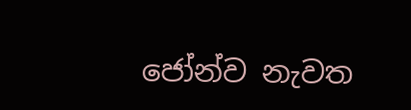ජෝන්ව නැවත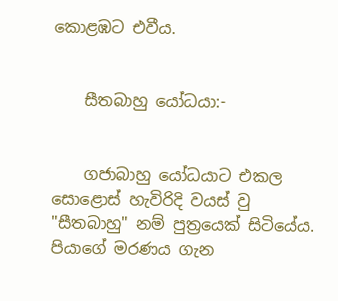කොළඹට එවීය.


    සීතබාහු යෝධයා:-


    ගජාබාහු යෝධයාට එකල සොළොස්‌ හැවිරිදි වයස්‌ වු "සීතබාහු" නම් පුත්‍රයෙක්‌ සිටියේය. පියාගේ මරණය ගැන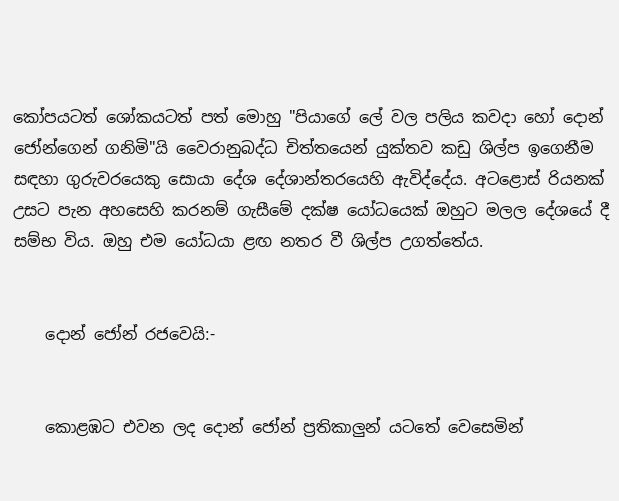කෝපයටත් ශෝකයටත් පත් මොහු "පියාගේ ලේ වල පලිය කවදා හෝ දොන් ජෝන්ගෙන් ගනිමි"යි වෛරානුබද්ධ චිත්තයෙන් යුක්‌තව කඩු ශිල්ප ඉගෙනීම සඳහා ගුරුවරයෙකු සොයා දේශ දේශාන්තරයෙහි ඇවිද්දේය. අටළොස්‌ රියනක්‌ උසට පැන අහසෙහි කරනම් ගැසීමේ දක්‌ෂ යෝධයෙක්‌ ඔහුට මලල දේශයේ දී සම්භ විය. ඔහු එම යෝධයා ළඟ නතර වී ශිල්ප උගත්තේය.


    දොන් ජෝන් රජවෙයි:-


    කොළඹට එවන ලද දොන් ජෝන් ප්‍රතිකාලුන් යටතේ වෙසෙමින්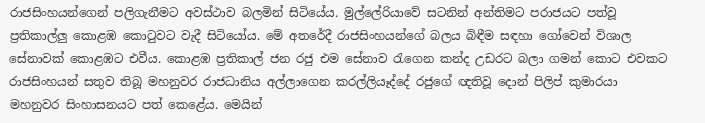රාජසිංහයන්ගෙන් පලිගැනීමට අවස්‌ථාව බලමින් සිටියේය. මුල්ලේරියාවේ සටනින් අන්තිමට පරාජයට පත්වූ ප්‍රතිකාල්ලු කොළඹ කොටුවට වැදී සිටියෝය. මේ අතරේදී රාජසිංහයන්ගේ බලය බිඳීම සඳහා ගෝවෙන් විශාල සේනාවක්‌ කොළඹට එවීය. කොළඹ ප්‍රතිකාල් ජන රජු එම සේනාව රැගෙන කන්ද උඩරට බලා ගමන් කොට එවකට රාජසිංහයන් සතුව තිබූ මහනුවර රාජධානිය අල්ලාගෙන කරල්ලියෑද්දේ රජුගේ ඥතිවූ දොන් පිලිප් කුමාරයා මහනුවර සිංහාසනයට පත් කෙළේය. මෙයින්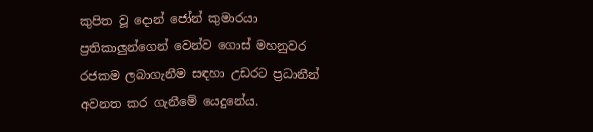කුපිත වූ දොන් ජෝන් කුමාරයා ප්‍රතිකාලුන්ගෙන් වෙන්ව ගොස්‌ මහනුවර රජකම ලබාගැනීම සඳහා උඩරට ප්‍රධානීන් අවනත කර ගැනීමේ යෙදුනේය.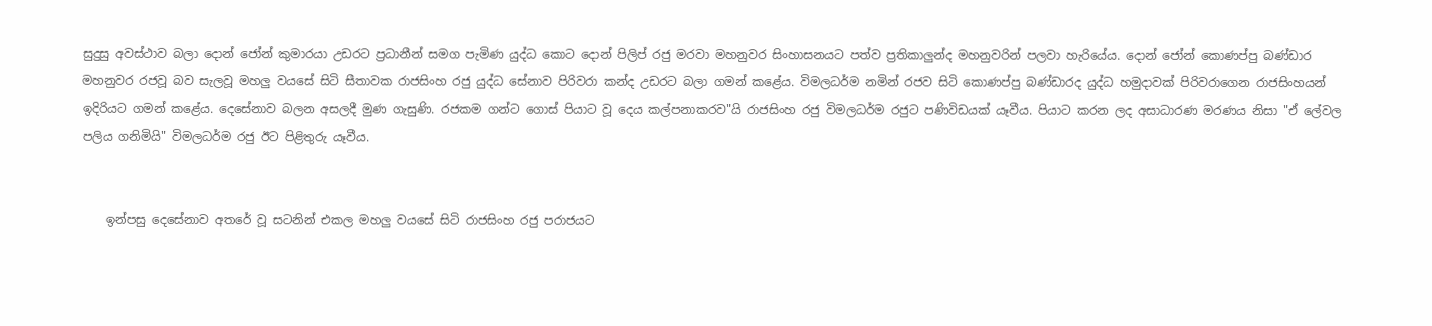සුදුසු අවස්‌ථාව බලා දොන් ජෝන් කුමාරයා උඩරට ප්‍රධානීන් සමග පැමිණ යුද්ධ කොට දොන් පිලිප් රජු මරවා මහනුවර සිංහාසනයට පත්ව ප්‍රතිකාලුන්ද මහනුවරින් පලවා හැරියේය. දොන් ජෝන් කොණප්පු බණ්‌ඩාර මහනුවර රජවූ බව සැලවූ මහලු වයසේ සිටි සීතාවක රාජසිංහ රජු යුද්ධ සේනාව පිරිවරා කන්ද උඩරට බලා ගමන් කළේය. විමලධර්ම නමින් රජව සිටි කොණප්පු බණ්‌ඩාරද යුද්ධ හමුදාවක්‌ පිරිවරාගෙන රාජසිංහයන් ඉදිරියට ගමන් කළේය. දෙසේනාව බලන අසලදී මුණ ගැසුණි. රජකම ගන්ට ගොස්‌ පියාට වූ දෙය කල්පනාකරව"යි රාජසිංහ රජු විමලධර්ම රජුට පණිවිඩයක්‌ යෑවීය. පියාට කරන ලද අසාධාරණ මරණය නිසා "ඒ ලේවල පලිය ගනිමියි" විමලධර්ම රජු ඊට පිළිතුරු යෑවීය.


    ඉන්පසු දෙසේනාව අතරේ වූ සටනින් එකල මහලු වයසේ සිටි රාජසිංහ රජු පරාජයට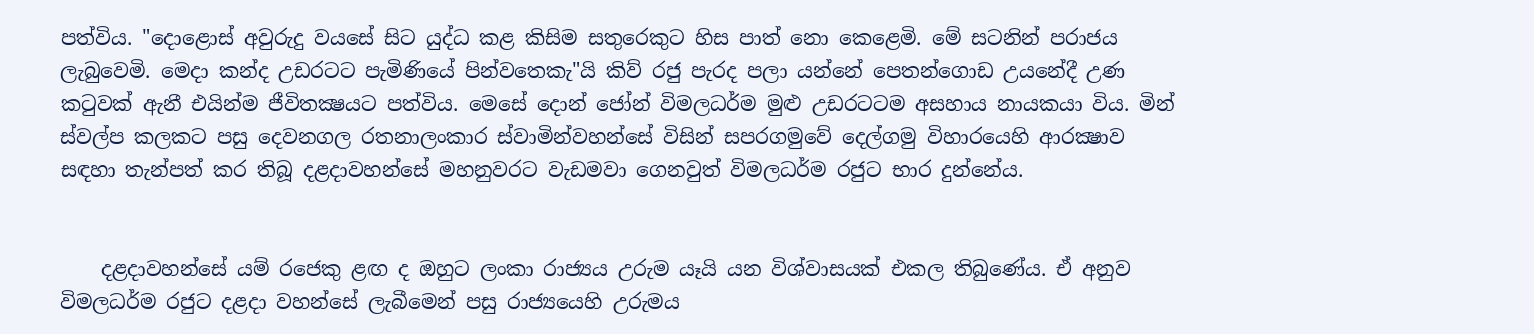පත්විය. "දොළොස්‌ අවුරුදු වයසේ සිට යුද්ධ කළ කිසිම සතුරෙකුට හිස පාත් නො කෙළෙමි. මේ සටනින් පරාජය ලැබුවෙමි. මෙදා කන්ද උඩරටට පැමිණියේ පින්වතෙකැ"යි කිව් රජු පැරද පලා යන්නේ පෙතන්ගොඩ උයනේදී උණ කටුවක්‌ ඇනී එයින්ම ජීවිතක්‍ෂයට පත්විය. මෙසේ දොන් ජෝන් විමලධර්ම මුළු උඩරටටම අසහාය නායකයා විය. මින් ස්‌වල්ප කලකට පසු දෙවනගල රතනාලංකාර ස්‌වාමින්වහන්සේ විසින් සපරගමුවේ දෙල්ගමු විහාරයෙහි ආරක්‍ෂාව සඳහා තැන්පත් කර තිබූ දළදාවහන්සේ මහනුවරට වැඩමවා ගෙනවුත් විමලධර්ම රජුට භාර දුන්නේය.


    දළදාවහන්සේ යම් රජෙකු ළඟ ද ඔහුට ලංකා රාජ්‍යය උරුම යෑයි යන විශ්වාසයක්‌ එකල තිබුණේය. ඒ අනුව විමලධර්ම රජුට දළදා වහන්සේ ලැබීමෙන් පසු රාජ්‍යයෙහි උරුමය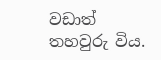වඩාත් තහවුරු විය.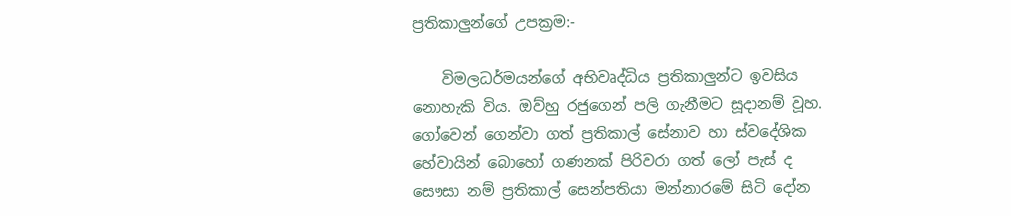ප්‍රතිකාලුන්ගේ උපක්‍රම:-

    විමලධර්මයන්ගේ අභිවෘද්ධිය ප්‍රතිකාලුන්ට ඉවසිය නොහැකි විය. ඔව්හු රජුගෙන් පලි ගැනීමට සූදානම් වූහ. ගෝවෙන් ගෙන්වා ගත් ප්‍රතිකාල් සේනාව හා ස්‌වදේශික හේවායින් බොහෝ ගණනක්‌ පිරිවරා ගත් ලෝ පැස්‌ ද සෞසා නම් ප්‍රතිකාල් සෙන්පතියා මන්නාරමේ සිටි දෝන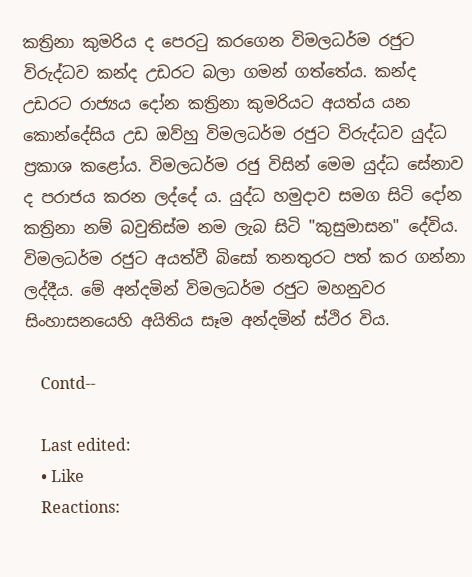කත්‍රිනා කුමරිය ද පෙරටු කරගෙන විමලධර්ම රජුට විරුද්ධව කන්ද උඩරට බලා ගමන් ගත්තේය. කන්ද උඩරට රාජ්‍යය දෝන කත්‍රිනා කුමරියට අයත්ය යන කොන්දේසිය උඩ ඔව්හු විමලධර්ම රජුට විරුද්ධව යුද්ධ ප්‍රකාශ කළෝය. විමලධර්ම රජු විසින් මෙම යුද්ධ සේනාව ද පරාජය කරන ලද්දේ ය. යුද්ධ හමුදාව සමග සිටි දෝන කත්‍රිනා නම් බවුතිස්‌ම නම ලැබ සිටි "කුසුමාසන" දේවිය. විමලධර්ම රජුට අයත්වී බිසෝ තනතුරට පත් කර ගන්නා ලද්දීය. මේ අන්දමින් විමලධර්ම රජුට මහනුවර සිංහාසනයෙහි අයිතිය සෑම අන්දමින් ස්‌ථිර විය.

    Contd--

    Last edited:
    • Like
    Reactions: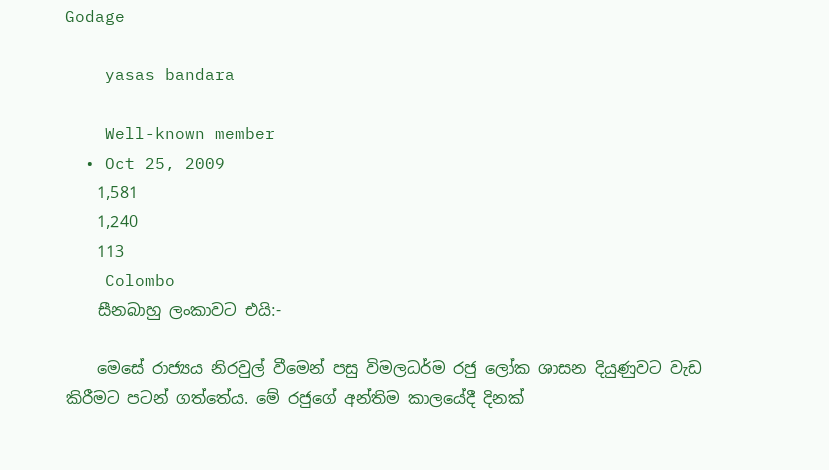Godage

    yasas bandara

    Well-known member
  • Oct 25, 2009
    1,581
    1,240
    113
    Colombo
    සීනබාහු ලංකාවට එයි:-

    මෙසේ රාජ්‍යය නිරවුල් වීමෙන් පසු විමලධර්ම රජු ලෝක ශාසන දියුණුවට වැඩ කිරීමට පටන් ගත්තේය. මේ රජුගේ අන්තිම කාලයේදී දිනක්‌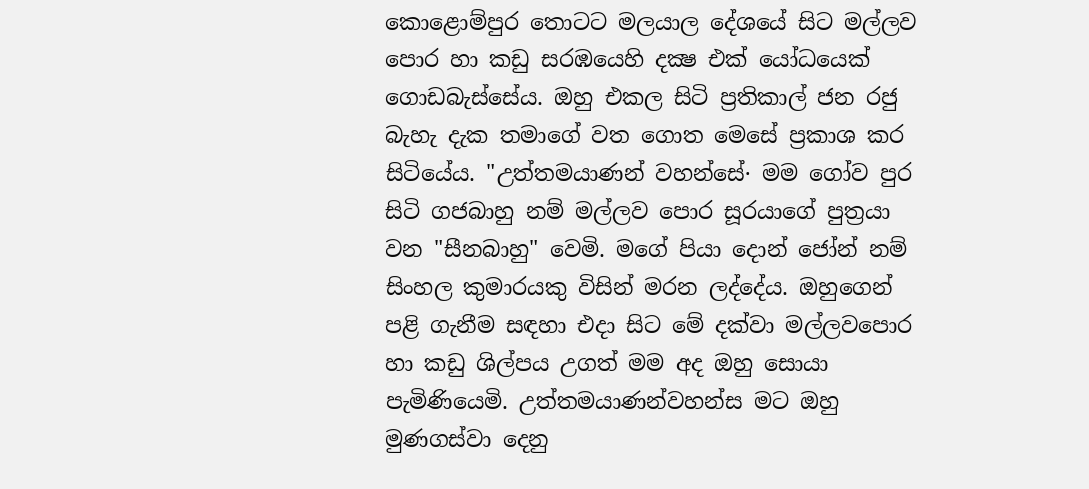කොළොම්පුර තොටට මලයාල දේශයේ සිට මල්ලව පොර හා කඩු සරඹයෙහි දක්‍ෂ එක්‌ යෝධයෙක්‌ ගොඩබැස්‌සේය. ඔහු එකල සිටි ප්‍රතිකාල් ජන රජු බැහැ දැක තමාගේ වත ගොත මෙසේ ප්‍රකාශ කර සිටියේය. "උත්තමයාණන් වහන්සේ· මම ගෝව පුර සිටි ගජබාහු නම් මල්ලව පොර සූරයාගේ පුත්‍රයා වන "සීනබාහු" වෙමි. මගේ පියා දොන් ජෝන් නම් සිංහල කුමාරයකු විසින් මරන ලද්දේය. ඔහුගෙන් පළි ගැනීම සඳහා එදා සිට මේ දක්‌වා මල්ලවපොර හා කඩු ශිල්පය උගත් මම අද ඔහු සොයා පැමිණියෙමි. උත්තමයාණන්වහන්ස මට ඔහු මුණගස්‌වා දෙනු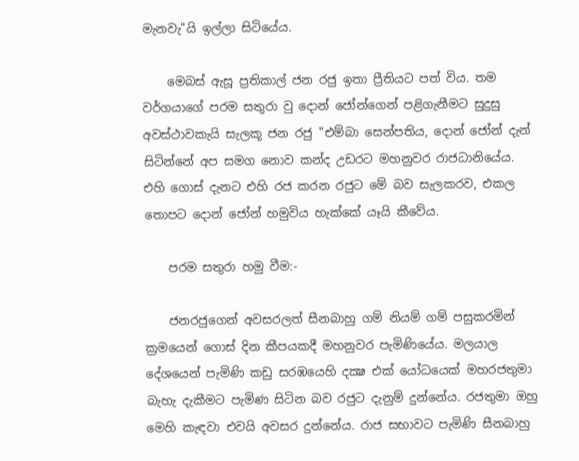මැනවැ"යි ඉල්ලා සිටියේය.

    මෙබස්‌ ඇසූ ප්‍රතිකාල් ජන රජු ඉතා ප්‍රීතියට පත් විය. තම වර්ගයාගේ පරම සතුරා වු දොන් ජෝන්ගෙන් පළිගැනීමට සුදුසු අවස්‌ථාවකැයි සැලකූ ජන රජු "එම්බා සෙන්පතිය, දොන් ජෝන් දැන් සිටින්නේ අප සමග නොව කන්ද උඩරට මහනුවර රාජධානියේය. එහි ගොස්‌ දැනට එහි රජ කරන රජුට මේ බව සැලකරව, එකල තොපට දොන් ජෝන් හමුවිය හැක්‌කේ යෑයි කීවේය.

    පරම සතුරා හමු වීම:-

    ජනරජුගෙන් අවසරලත් සීනබාහු ගම් නියම් ගම් පසුකරමින් ක්‍රමයෙන් ගොස්‌ දින කීපයකදී මහනුවර පැමිණියේය. මලයාල දේශයෙන් පැමිණි කඩු සරඹයෙහි දක්‍ෂ එක්‌ යෝධයෙක්‌ මහරජතුමා බැහැ දැකීමට පැමිණ සිටින බව රජුට දැනුම් දුන්නේය. රජතුමා ඔහු මෙහි කැඳවා එවයි අවසර දුන්නේය. රාජ සභාවට පැමිණි සීනබාහු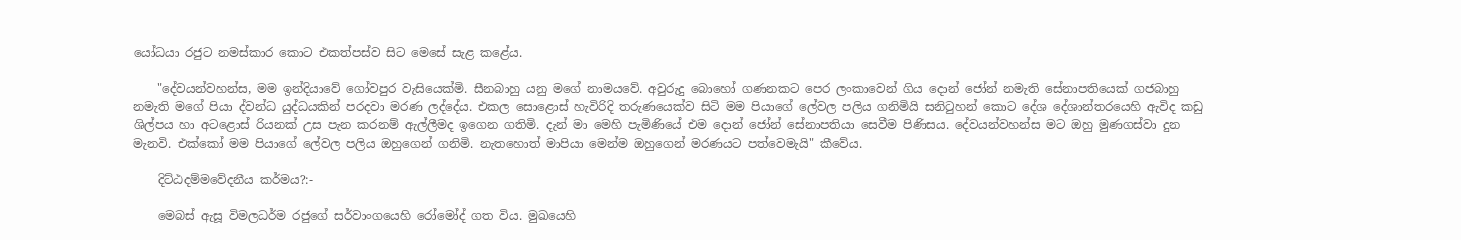යෝධයා රජුට නමස්‌කාර කොට එකත්පස්‌ව සිට මෙසේ සැළ කළේය.

    "දේවයන්වහන්ස, මම ඉන්දියාවේ ගෝවපුර වැසියෙක්‌මි. සීනබාහු යනු මගේ නාමයවේ. අවුරුදු බොහෝ ගණනකට පෙර ලංකාවෙන් ගිය දොන් ජෝන් නමැති සේනාපතියෙක්‌ ගජබාහු නමැති මගේ පියා ද්වන්ධ යුද්ධයකින් පරදවා මරණ ලද්දේය. එකල සොළොස්‌ හැවිරිදි තරුණයෙක්‌ව සිටි මම පියාගේ ලේවල පලිය ගනිමියි සනිටුහන් කොට දේශ දේශාන්තරයෙහි ඇවිද කඩු ශිල්පය හා අටළොස්‌ රියනක්‌ උස පැන කරනම් ඇල්ලීමද ඉගෙන ගතිමි. දැන් මා මෙහි පැමිණියේ එම දොන් ජෝන් සේනාපතියා සෙවීම පිණිසය. දේවයන්වහන්ස මට ඔහු මුණගස්‌වා දුන මැනවි. එක්‌කෝ මම පියාගේ ලේවල පලිය ඔහුගෙන් ගනිමි. නැතහොත් මාපියා මෙන්ම ඔහුගෙන් මරණයට පත්වෙමැයි" කීවේය.

    දිට්ඨදම්මවේදනීය කර්මය?:-

    මෙබස්‌ ඇසූ විමලධර්ම රජුගේ සර්වාංගයෙහි රෝමෝද් ගත විය. මුඛයෙහි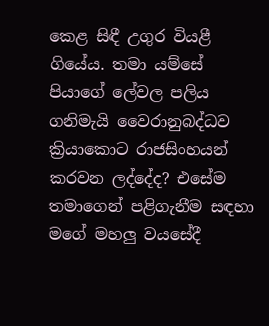කෙළ සිඳී උගුර වියළී ගියේය. තමා යම්සේ පියාගේ ලේවල පලිය ගනිමැයි වෛරානුබද්ධව ක්‍රියාකොට රාජසිංහයන් කරවන ලද්දේද? එසේම තමාගෙන් පළිගැනීම සඳහා මගේ මහලු වයසේදී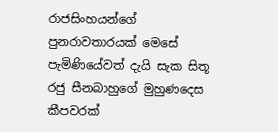රාජසිංහයන්ගේ පුනරාවතාරයක්‌ මෙසේ පැමිණියේවත් දැයි සැක සිතූ රජු සීනබාහුගේ මුහුණදෙස කීපවරක්‌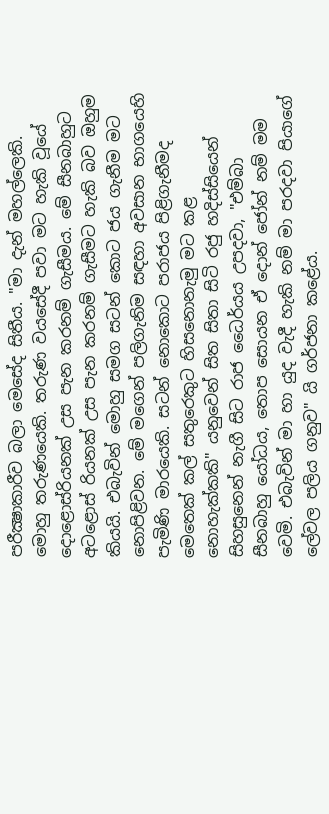පරීක්‍ෂාකාරීව බලා මෙසේද සිතීය. "මා දැන් මහල්ලෙකි. මොහු තරුණයෙකි. තරුණ වයසේදී පවා මට හැකි වූයේ දොළොස්‌රියනක්‌ උස පැන කරනම් ගැසීමය. මේ සීනබාහුට අටළොස්‌ රියනක්‌ උස පැන කරනම් ගැසීමට හැකි බව ඔහුම කියයි. එබැවින් මොහු සමග සටන් කොට ජය ගැනීම මට නොපිළිවන. මේ මගෙන් පලිගැනිම සඳහා අවසාන භාගයෙහි පැමිණි මාරයෙකි. සටන් නොකොට පරාජය පිළිගැනීමද මෙතෙක්‌ කල් සතුරෙකුට හිසනොනැමු මට කළ නොහැක්‌කකි" යනුවෙන් සිත සිතා සිටි රජු හදිස්‌සියෙන් සිහසුනෙන් නැගී සිට රාජ ධෛර්යය උපදවා, "එම්බා සීනබාහු යෝධය, තොප සොයන ඒ දොන් ජෝන් නම් මම වෙමි. එබැවින් මා හා යුද වැදී හැකි නම් මා පරදවා පියාගේ ලේවල පලිය ගනුව" යි ගර්ජනා කළේය.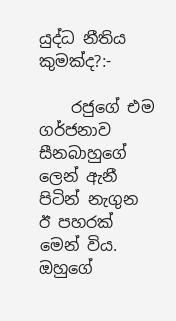යුද්ධ නීතිය කුමක්ද?:-

    රජුගේ එම ගර්ජනාව සීනබාහුගේ ලෙන් ඇනී පිටින් නැගුන ඊ පහරක්‌ මෙන් විය. ඔහුගේ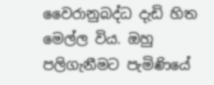වෛරානුබද්ධ දැඩි හිත මෙල්ල විය. ඔහු පලිගැනීමට පැමිණියේ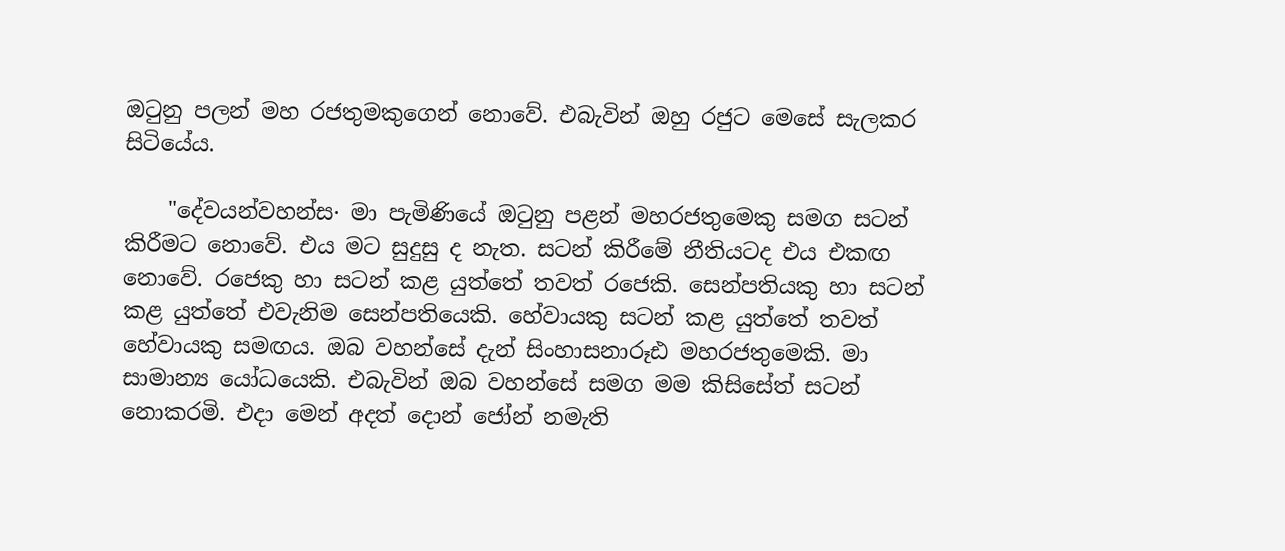ඔටුනු පලන් මහ රජතුමකුගෙන් නොවේ. එබැවින් ඔහු රජුට මෙසේ සැලකර සිටියේය.

    "දේවයන්වහන්ස· මා පැමිණියේ ඔටුනු පළන් මහරජතුමෙකු සමග සටන් කිරීමට නොවේ. එය මට සුදුසු ද නැත. සටන් කිරීමේ නීතියටද එය එකඟ නොවේ. රජෙකු හා සටන් කළ යුත්තේ තවත් රජෙකි. සෙන්පතියකු හා සටන් කළ යුත්තේ එවැනිම සෙන්පතියෙකි. හේවායකු සටන් කළ යුත්තේ තවත් හේවායකු සමඟය. ඔබ වහන්සේ දැන් සිංහාසනාරූඪ මහරජතුමෙකි. මා සාමාන්‍ය යෝධයෙකි. එබැවින් ඔබ වහන්සේ සමග මම කිසිසේත් සටන් නොකරමි. එදා මෙන් අදත් දොන් ජෝන් නමැති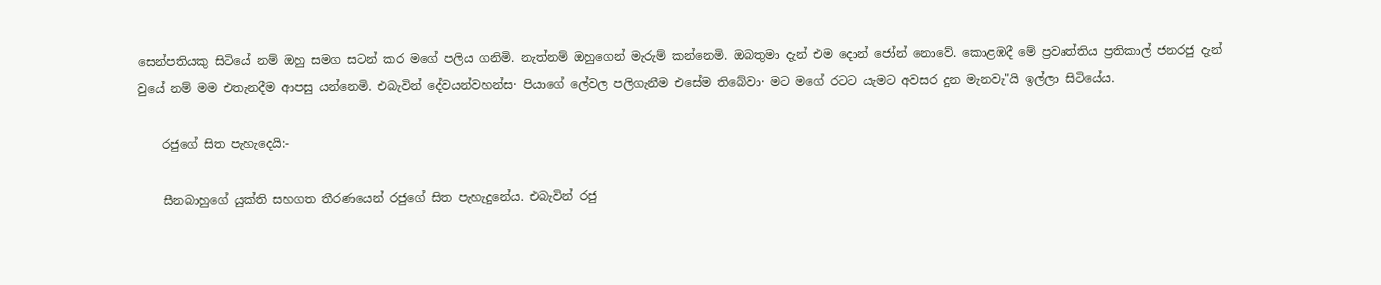සෙන්පතියකු සිටියේ නම් ඔහු සමග සටන් කර මගේ පලිය ගනිමි. නැත්නම් ඔහුගෙන් මැරුම් කන්නෙමි. ඔබතුමා දැන් එම දොන් ජෝන් නොවේ. කොළඹදී මේ ප්‍රවෘත්තිය ප්‍රතිකාල් ජනරජු දැන් වුයේ නම් මම එතැනදීම ආපසු යන්නෙමි. එබැවින් දේවයන්වහන්ස· පියාගේ ලේවල පලිගැනීම එසේම තිබේවා· මට මගේ රටට යැමට අවසර දුන මැනවැ"යි ඉල්ලා සිටියේය.

    රජුගේ සිත පැහැදෙයි:-

    සීනබාහුගේ යුක්‌ති සහගත තීරණයෙන් රජුගේ සිත පැහැදුනේය. එබැවින් රජු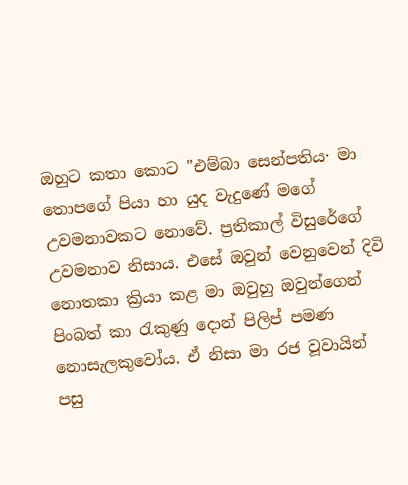ඔහුට කතා කොට "එම්බා සෙන්පතිය· මා තොපගේ පියා හා යුද වැදුණේ මගේ උවමනාවකට නොවේ. ප්‍රතිකාල් විසුරේගේ උවමනාව නිසාය. එසේ ඔවුන් වෙනුවෙන් දිවි නොතකා ක්‍රියා කළ මා ඔවුහු ඔවුන්ගෙන් පිංබත් කා රැකුණු දොන් පිලිප් පමණ නොසැලකුවෝය. ඒ නිසා මා රජ වූවායින් පසු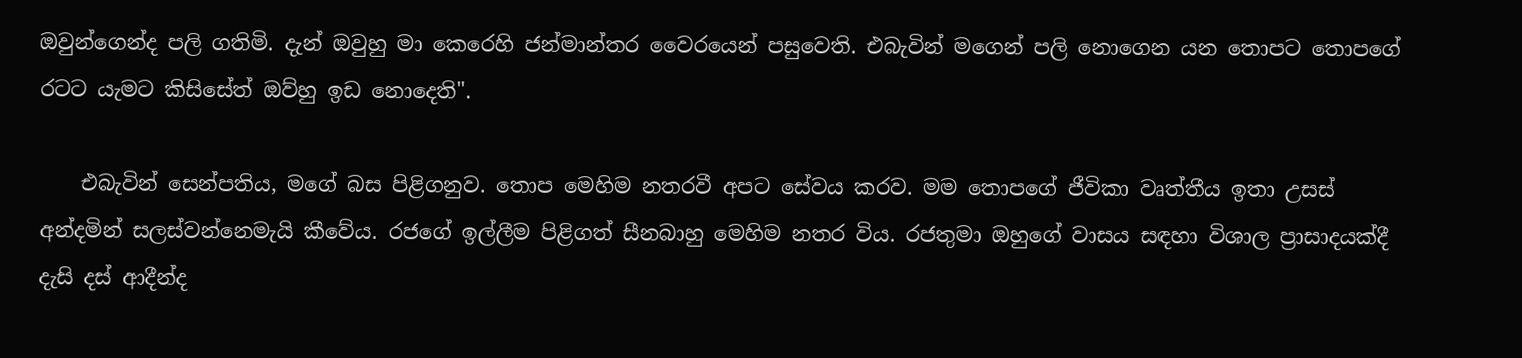ඔවුන්ගෙන්ද පලි ගතිමි. දැන් ඔවුහු මා කෙරෙහි ජන්මාන්තර වෛරයෙන් පසුවෙති. එබැවින් මගෙන් පලි නොගෙන යන තොපට තොපගේ රටට යැමට කිසිසේත් ඔව්හු ඉඩ නොදෙති".

    එබැවින් සෙන්පතිය, මගේ බස පිළිගනුව. තොප මෙහිම නතරවී අපට සේවය කරව. මම තොපගේ ජීවිකා වෘත්තීය ඉතා උසස්‌ අන්දමින් සලස්‌වන්නෙමැයි කීවේය. රජගේ ඉල්ලීම පිළිගත් සීනබාහු මෙහිම නතර විය. රජතුමා ඔහුගේ වාසය සඳහා විශාල ප්‍රාසාදයක්‌දී දැසි දස්‌ ආදීන්ද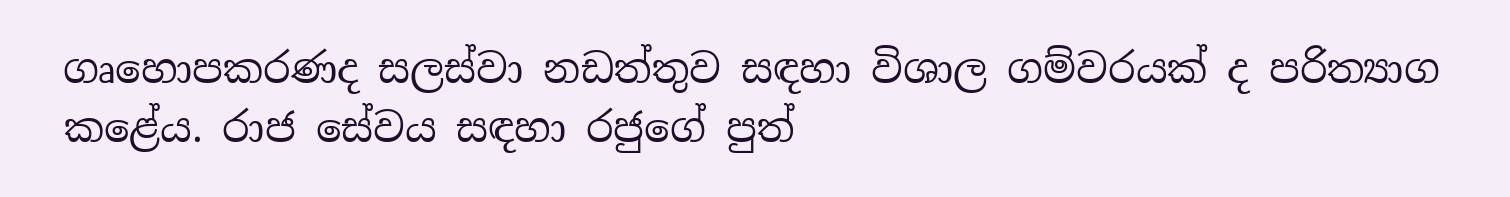ගෘහොපකරණද සලස්‌වා නඩත්තුව සඳහා විශාල ගම්වරයක්‌ ද පරිත්‍යාග කළේය. රාජ සේවය සඳහා රජුගේ පුත්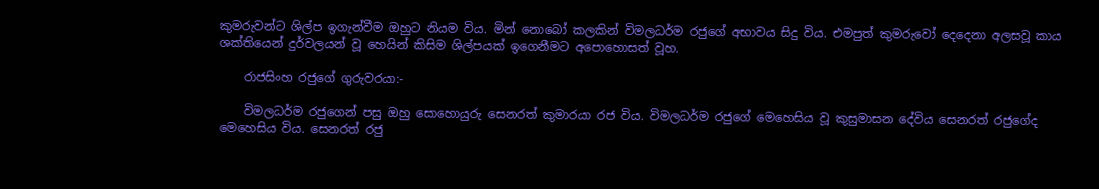කුමරුවන්ට ශිල්ප ඉගැන්වීම ඔහුට නියම විය. මින් නොබෝ කලකින් විමලධර්ම රජුගේ අභාවය සිදු විය. එමපුත් කුමරුවෝ දෙදෙනා අලසවූ කාය ශක්‌තියෙන් දුර්වලයන් වූ හෙයින් කිසිම ශිල්පයක්‌ ඉගෙනීමට අපොහොසත් වූහ.

    රාජසිංහ රජුගේ ගුරුවරයා:-

    විමලධර්ම රජුගෙන් පසු ඔහු සොහොයුරු සෙනරත් කුමාරයා රජ විය. විමලධර්ම රජුගේ මෙහෙසිය වූ කුසුමාසන දේවිය සෙනරත් රජුගේද මෙහෙසිය විය. සෙනරත් රජු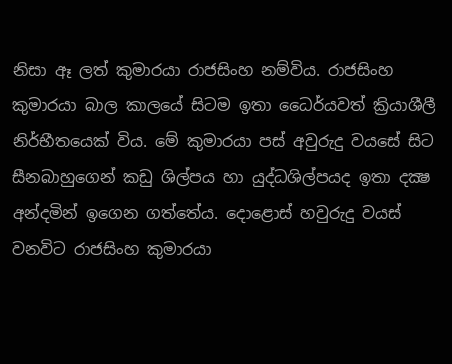නිසා ඈ ලත් කුමාරයා රාජසිංහ නම්විය. රාජසිංහ කුමාරයා බාල කාලයේ සිටම ඉතා ධෛර්යවත් ක්‍රියාශීලී නිර්භීතයෙක්‌ විය. මේ කුමාරයා පස්‌ අවුරුදු වයසේ සිට සීනබාහුගෙන් කඩු ශිල්පය හා යුද්ධශිල්පයද ඉතා දක්‍ෂ අන්දමින් ඉගෙන ගත්තේය. දොළොස්‌ හවුරුදු වයස්‌ වනවිට රාජසිංහ කුමාරයා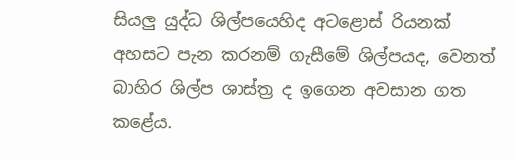සියලු යුද්ධ ශිල්පයෙහිද අටළොස්‌ රියනක්‌ අහසට පැන කරනම් ගැසීමේ ශිල්පයද, වෙනත් බාහිර ශිල්ප ශාස්‌ත්‍ර ද ඉගෙන අවසාන ගත කළේය.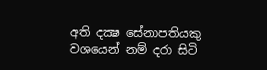අති දක්‍ෂ සේනාපතියකු වශයෙන් නම් දරා සිටි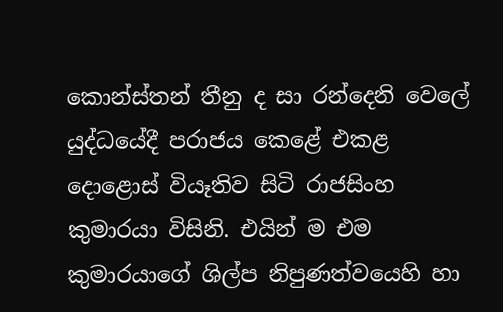කොන්ස්‌තන් තීනු ද සා රන්දෙනි වෙලේ යුද්ධයේදී පරාජය කෙළේ එකළ දොළොස්‌ වියෑතිව සිටි රාජසිංහ කුමාරයා විසිනි. එයින් ම එම කුමාරයාගේ ශිල්ප නිපුණත්වයෙහි හා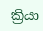ක්‍රියා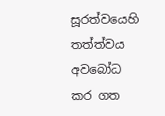සූරත්වයෙහි තත්ත්වය අවබෝධ කර ගත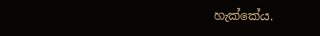හැක්‌කේය.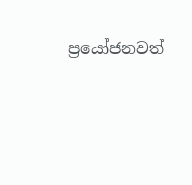ප්‍රයෝජනවත්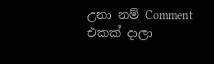උනා නම් Comment එකක් දාලා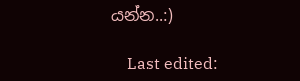යන්න..:)

    Last edited: